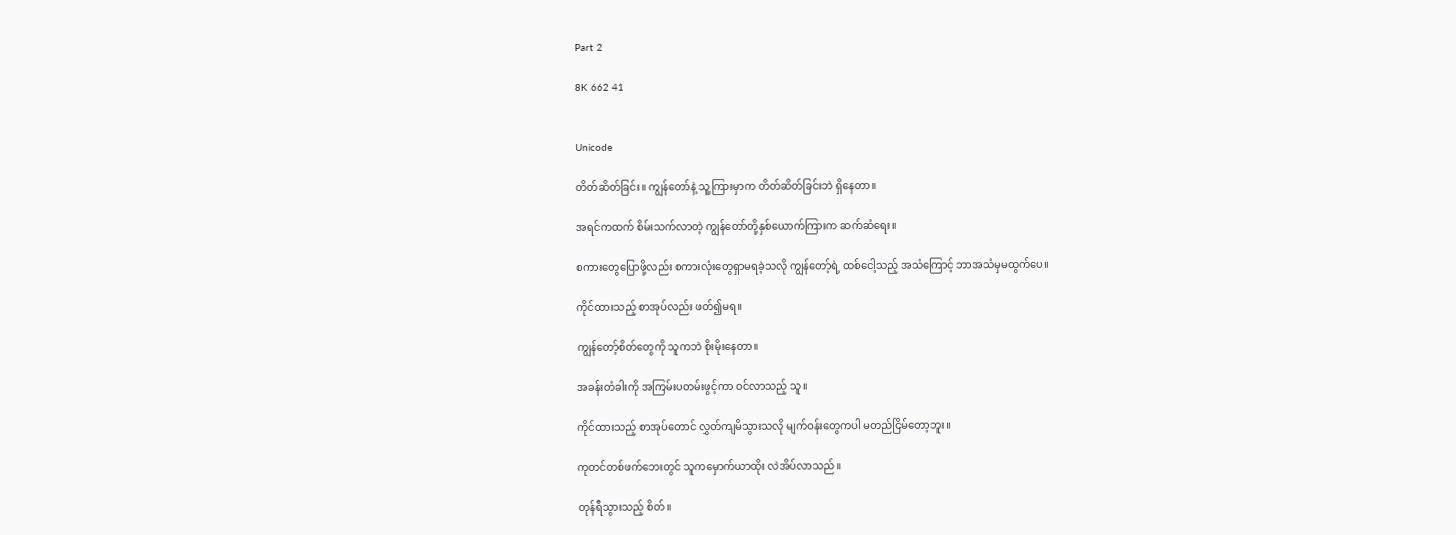Part 2

8K 662 41


Unicode

တိတ်ဆိတ်ခြင်း။ ကျွန်တော်နဲ့ သူ့ကြားမှာက တိတ်ဆိတ်ခြင်းဘဲ ရှိနေတာ။

အရင်ကထက် စိမ်းသက်လာတဲ့ ကျွန်တော်တို့နှစ်ယောက်ကြားက ဆက်ဆံရေး။

စကားတွေပြောဖို့လည်း စကားလုံးတွေရှာမရခဲ့သလို ကျွန်တော့်ရဲ့ ထစ်ငေါ့သည့် အသံကြောင့် ဘာအသံမှမထွက်ပေ။

ကိုင်ထားသည့် စာအုပ်လည်း ဖတ်၍မရ။

ကျွန်တော့်စိတ်တွေကို သူကဘဲ စိုးမိုးနေတာ။

အခန်းတံခါးကို အကြမ်းပတမ်းဖွင့်ကာ ဝင်လာသည့် သူ။

ကိုင်ထားသည့် စာအုပ်တောင် လွှတ်ကျမိသွားသလို မျက်ဝန်းတွေကပါ မတည်ငြိမ်တော့ဘူး။

ကုတင်တစ်ဖက်ဘေးတွင် သူကမှောက်ယာထိုး လဲအိပ်လာသည်။

တုန်ရီသွားသည့် စိတ်။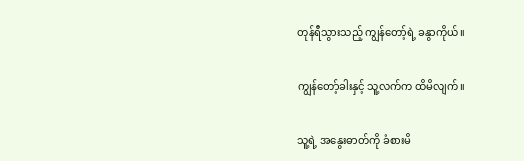တုန်ရီသွားသည့် ကျွန်တော့်ရဲ့ ခနွာကိုယ်။

ကျွန်တော့်ခါးနှင့် သူ့လက်က ထိမိလျက်။

သူ့ရဲ့ အနွေးဓာတ်ကို ခံစားမိ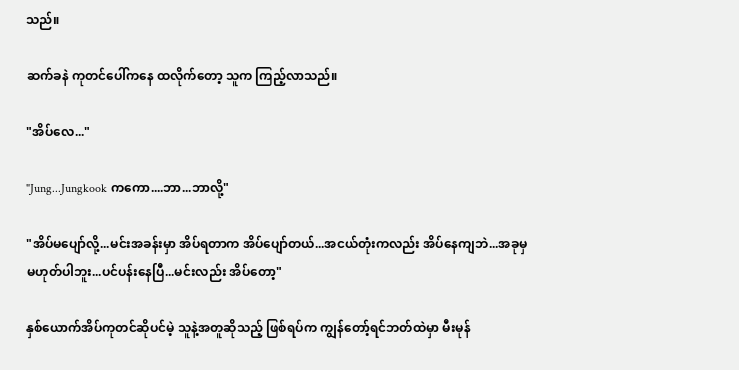သည်။

ဆက်ခနဲ ကုတင်ပေါ်ကနေ ထလိုက်တော့ သူက ကြည့်လာသည်။

"အိပ်လေ..."

"Jung...Jungkook ကကော....ဘာ...ဘာလို့"

"အိပ်မပျော်လို့...မင်းအခန်းမှာ အိပ်ရတာက အိပ်ပျော်တယ်...အငယ်တုံးကလည်း အိပ်နေကျဘဲ...အခုမှမဟုတ်ပါဘူး...ပင်ပန်းနေပြီ...မင်းလည်း အိပ်တော့"

နှစ်ယောက်အိပ်ကုတင်ဆိုပင်မဲ့ သူနဲ့အတူဆိုသည့် ဖြစ်ရပ်က ကျွန်တော့်ရင်ဘတ်ထဲမှာ မီးမုန်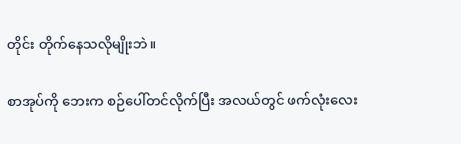တိုင်း တိုက်နေသလိုမျိုးဘဲ။

စာအုပ်ကို ဘေးက စဉ်ပေါ်တင်လိုက်ပြီး အလယ်တွင် ဖက်လုံးလေး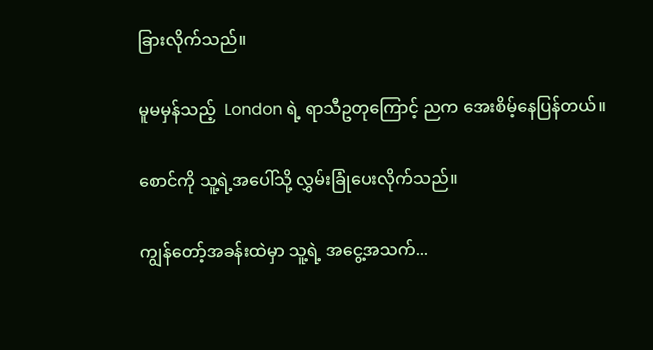ခြားလိုက်သည်။

မူမမှန်သည့်  London ရဲ့ ရာသီဥတုကြောင့် ညက အေးစိမ့်နေပြန်တယ်။

စောင်ကို သူ့ရဲ့အပေါ်သို့ လွှမ်းခြုံပေးလိုက်သည်။

ကျွန်တော့်အခန်းထဲမှာ သူ့ရဲ့ အငွေ့အသက်...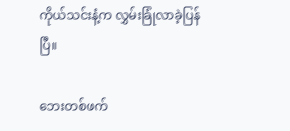ကိုယ်သင်းနံ့က လွှမ်းခြုံလာခဲ့ပြန်ပြီ။

ဘေးတစ်ဖက်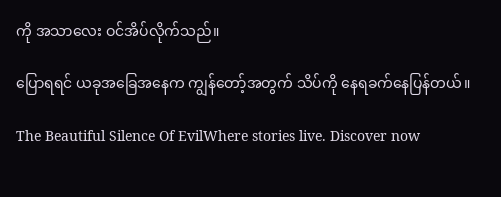ကို အသာလေး ဝင်အိပ်လိုက်သည်။

ပြောရရင် ယခုအခြေအနေက ကျွန်တော့်အတွက် သိပ်ကို နေရခက်နေပြန်တယ်။

The Beautiful Silence Of EvilWhere stories live. Discover now